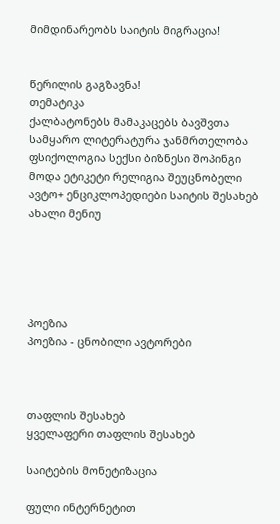მიმდინარეობს საიტის მიგრაცია!


წერილის გაგზავნა!
თემატიკა
ქალბატონებს მამაკაცებს ბავშვთა სამყარო ლიტერატურა ჯანმრთელობა ფსიქოლოგია სექსი ბიზნესი შოპინგი მოდა ეტიკეტი რელიგია შეუცნობელი ავტო+ ენციკლოპედიები საიტის შესახებ ახალი მენიუ





პოეზია
პოეზია - ცნობილი ავტორები



თაფლის შესახებ
ყველაფერი თაფლის შესახებ

საიტების მონეტიზაცია

ფული ინტერნეტით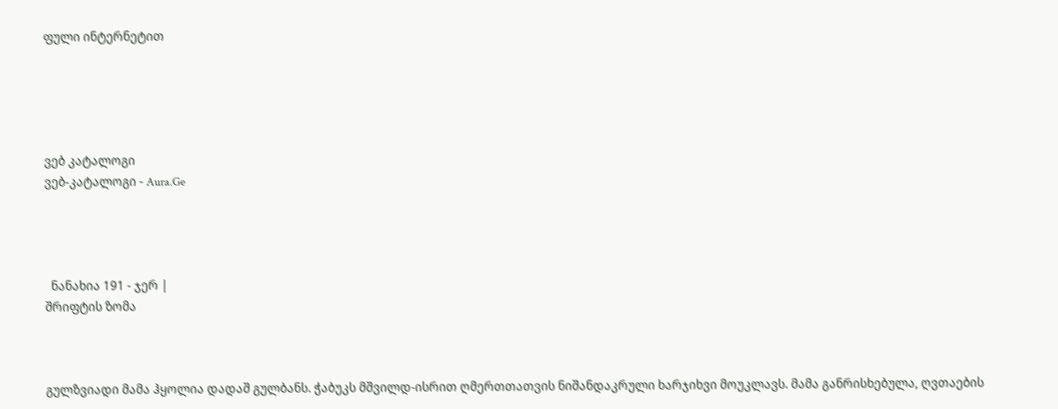ფული ინტერნეტით





ვებ კატალოგი
ვებ-კატალოგი - Aura.Ge




  ნანახია 191 - ჯერ |
შრიფტის ზომა



გულზვიადი მამა ჰყოლია დადაშ გულბანს. ჭაბუკს მშვილდ-ისრით ღმერთთათვის ნიშანდაკრული ხარჯიხვი მოუკლავს. მამა განრისხებულა, ღვთაების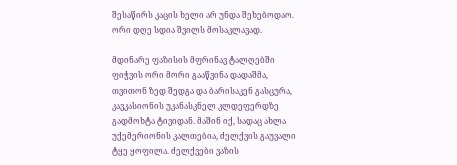შესაწირს კაცის ხელი არ უნდა შეხებოდაო. ორი დღე სდია შვილს მოსაკლავად.

მდინარე ფაზისის მფრინავ ტალღებში ფიჭვის ორი მორი გააწვინა დადაშმა, თვითონ ზედ შედგა და ბარისაკენ გასცურა, კავკასიონის უკანასკნელ კლდეფერდზე გადმოხტა ტივიდან. მაშინ იქ, სადაც ახლა უქემერიონის კალთებია, ძელქვის გაუვალი ტყე ყოფილა. ძელქვები ვაზის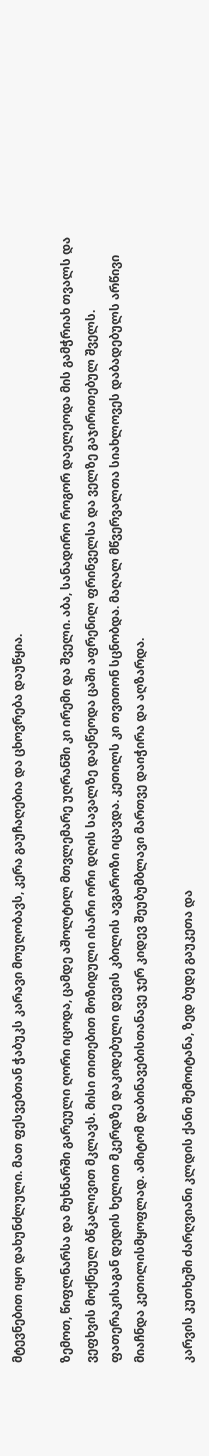მტევნებით იყო დახუნძლული. მათ ფესვებთან ჭაბუკს კარავი მოუღობავს, კერა გაუჩაღებია და ცხოვრება დაუწყია.

ზემოთ, წიფლნარსა და მუხნარში გარეული ღორი იცოდა, ცამდე აშოლტილ მთვლემარე უღრანში კი ირემი და შველი. აბა, სანადირო როგორ დაელეოდა მის გამჭრიახ თვალს და ვეფხვის მოქნეულ ბწკალივით მკლავს. მისი თითებით მოზიდული ისარი ორი დღის სავალზე დაეწეოდა ცაში აფრენილ ფრინველსა და ველზე გაჯირითებულ შველს. ფათერაკისაგან დედის ხელით მკერდზე დაკიდებული დევის კბილის ავგაროზი იცავდა. კეთილს კი თვითონ სცნობდა. მაღალ მწვერვალთა სიახლოვეს დაბადებულს არწივი მიაჩნდა კეთილისმყოფლად. ამიტომ დაბინავებისთანავე ჯერ კიდევ შეუბუმბლავი მართვე დაიჭირა და აღზარდა.

კარვის კუთხეში ძარღვიანი კლდის ქანი შემოიტანა, ზედ ბუდე გაუკეთა და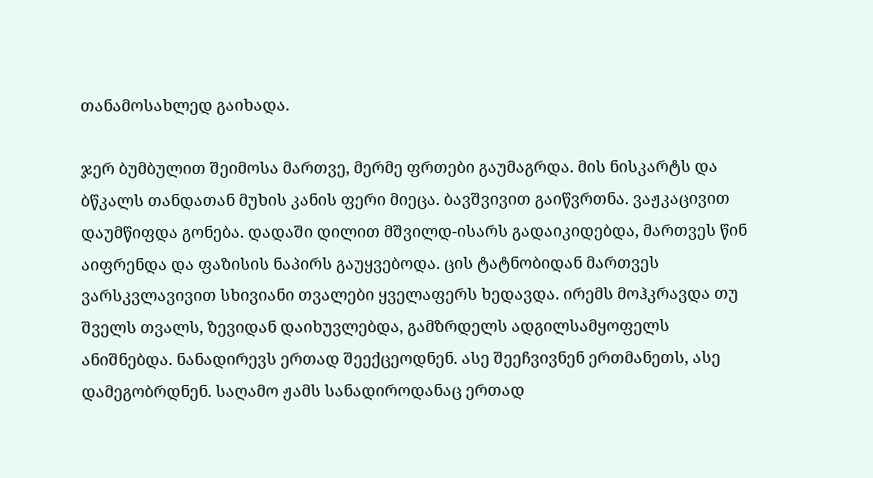თანამოსახლედ გაიხადა.

ჯერ ბუმბულით შეიმოსა მართვე, მერმე ფრთები გაუმაგრდა. მის ნისკარტს და ბწკალს თანდათან მუხის კანის ფერი მიეცა. ბავშვივით გაიწვრთნა. ვაჟკაცივით დაუმწიფდა გონება. დადაში დილით მშვილდ-ისარს გადაიკიდებდა, მართვეს წინ აიფრენდა და ფაზისის ნაპირს გაუყვებოდა. ცის ტატნობიდან მართვეს ვარსკვლავივით სხივიანი თვალები ყველაფერს ხედავდა. ირემს მოჰკრავდა თუ შველს თვალს, ზევიდან დაიხუვლებდა, გამზრდელს ადგილსამყოფელს ანიშნებდა. ნანადირევს ერთად შეექცეოდნენ. ასე შეეჩვივნენ ერთმანეთს, ასე დამეგობრდნენ. საღამო ჟამს სანადიროდანაც ერთად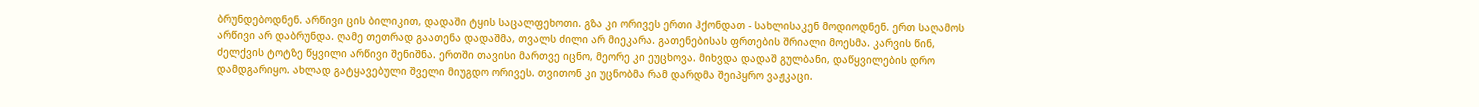ბრუნდებოდნენ. არწივი ცის ბილიკით, დადაში ტყის საცალფეხოთი. გზა კი ორივეს ერთი ჰქონდათ - სახლისაკენ მოდიოდნენ. ერთ საღამოს არწივი არ დაბრუნდა. ღამე თეთრად გაათენა დადაშმა, თვალს ძილი არ მიეკარა. გათენებისას ფრთების შრიალი მოესმა. კარვის წინ, ძელქვის ტოტზე წყვილი არწივი შენიშნა. ერთში თავისი მართვე იცნო, მეორე კი ეუცხოვა. მიხვდა დადაშ გულბანი, დაწყვილების დრო დამდგარიყო. ახლად გატყავებული შველი მიუგდო ორივეს. თვითონ კი უცნობმა რამ დარდმა შეიპყრო ვაჟკაცი.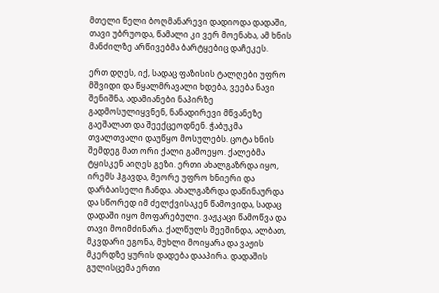მთელი წელი ბოღმანარევი დადიოდა დადაში, თავი უბრუოდა, წამალი კი ვერ მოენახა, ამ ხნის მანძილზე არწივებმა ბარტყებიც დაჩეკეს.

ერთ დღეს, იქ, სადაც ფაზისის ტალღები უფრო მშვიდი და წყალმრავალი ხდება, ვეება ნავი შენიშნა, ადამიანები ნაპირზე გადმოსულიყვნენ, ნანადირევი მწვანეზე გაეშალათ და შეექცეოდნენ. ჭაბუკმა თვალთვალი დაუწყო მოსულებს. ცოტა ხნის შემდეგ მათ ორი ქალი გამოეყო. ქალებმა ტყისკენ აიღეს გეზი. ერთი ახალგაზრდა იყო, ირემს ჰგავდა, მეორე უფრო ხნიერი და დარბაისელი ჩანდა. ახალგაზრდა დაწინაურდა და სწორედ იმ ძელქვისაკენ წამოვიდა, სადაც დადაში იყო მოფარებული. ვაჟკაცი წამოწვა და თავი მოიმძინარა. ქალწულს შეეშინდა, ალბათ, მკვდარი ეგონა, მუხლი მოიყარა და ვაჟის მკერდზე ყურის დადება დააპირა. დადაშის გულისცემა ერთი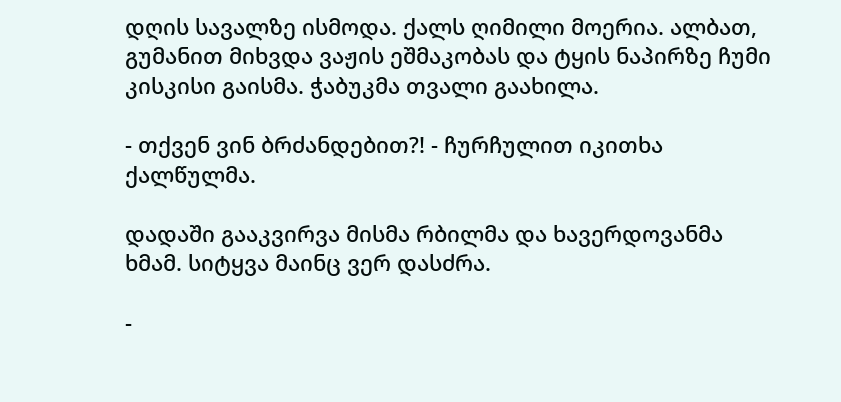დღის სავალზე ისმოდა. ქალს ღიმილი მოერია. ალბათ, გუმანით მიხვდა ვაჟის ეშმაკობას და ტყის ნაპირზე ჩუმი კისკისი გაისმა. ჭაბუკმა თვალი გაახილა.

- თქვენ ვინ ბრძანდებით?! - ჩურჩულით იკითხა ქალწულმა.

დადაში გააკვირვა მისმა რბილმა და ხავერდოვანმა ხმამ. სიტყვა მაინც ვერ დასძრა.

-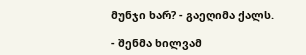მუნჯი ხარ? - გაეღიმა ქალს.

- შენმა ხილვამ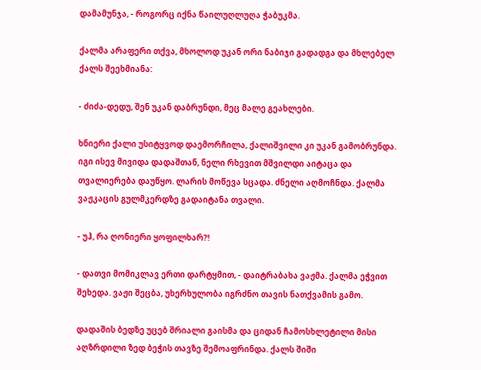დამამუნჯა, - როგორც იქნა წაილუღლუღა ჭაბუკმა.

ქალმა არაფერი თქვა, მხოლოდ უკან ორი ნაბიჯი გადადგა და მხლებელ ქალს შეეხმიანა:

- ძიძა-დედუ, შენ უკან დაბრუნდი, მეც მალე გეახლები.

ხნიერი ქალი უსიტყვოდ დაემორჩილა, ქალიშვილი კი უკან გამობრუნდა. იგი ისევ მივიდა დადაშთან, ნელი რხევით მშვილდი აიტაცა და თვალიერება დაუწყო. ლარის მოწევა სცადა. ძნელი აღმოჩნდა. ქალმა ვაჟკაცის გულმკერდზე გადაიტანა თვალი.

- უჰ, რა ღონიერი ყოფილხარ?!

- დათვი მომიკლავ ერთი დარტყმით, - დაიტრაბახა ვაჟმა. ქალმა ეჭვით შეხედა. ვაჟი შეცბა, უხერხულობა იგრძნო თავის ნათქვამის გამო.

დადაშის ბედზე უცებ შრიალი გაისმა და ციდან ჩამოსხლეტილი მისი აღზრდილი ზედ ბეჭის თავზე შემოაფრინდა. ქალს შიში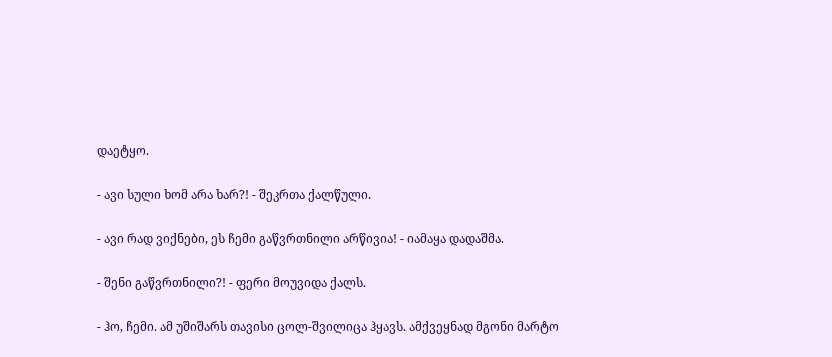დაეტყო.

- ავი სული ხომ არა ხარ?! - შეკრთა ქალწული.

- ავი რად ვიქნები, ეს ჩემი გაწვრთნილი არწივია! - იამაყა დადაშმა.

- შენი გაწვრთნილი?! - ფერი მოუვიდა ქალს.

- ჰო, ჩემი. ამ უშიშარს თავისი ცოლ-შვილიცა ჰყავს. ამქვეყნად მგონი მარტო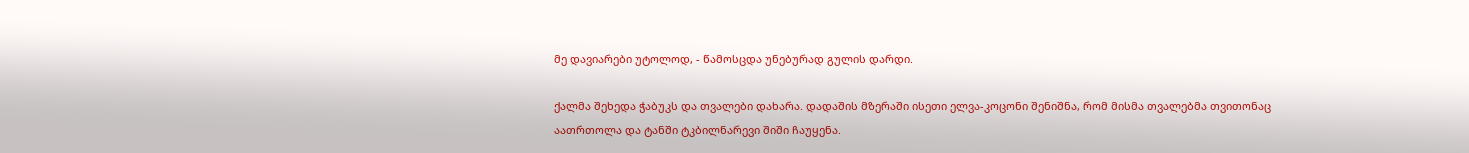მე დავიარები უტოლოდ, - წამოსცდა უნებურად გულის დარდი.

ქალმა შეხედა ჭაბუკს და თვალები დახარა. დადაშის მზერაში ისეთი ელვა-კოცონი შენიშნა, რომ მისმა თვალებმა თვითონაც აათრთოლა და ტანში ტკბილნარევი შიში ჩაუყენა.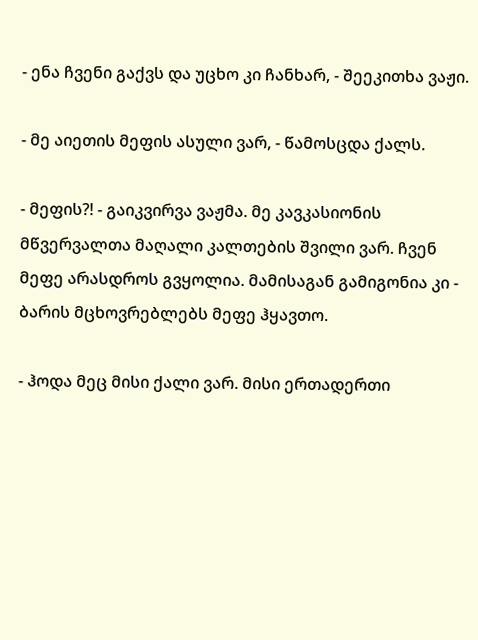- ენა ჩვენი გაქვს და უცხო კი ჩანხარ, - შეეკითხა ვაჟი.

- მე აიეთის მეფის ასული ვარ, - წამოსცდა ქალს.

- მეფის?! - გაიკვირვა ვაჟმა. მე კავკასიონის მწვერვალთა მაღალი კალთების შვილი ვარ. ჩვენ მეფე არასდროს გვყოლია. მამისაგან გამიგონია კი - ბარის მცხოვრებლებს მეფე ჰყავთო.

- ჰოდა მეც მისი ქალი ვარ. მისი ერთადერთი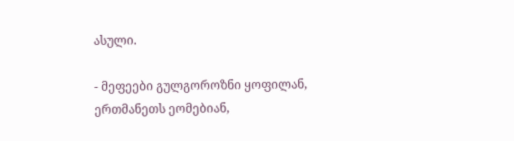ასული.

- მეფეები გულგოროზნი ყოფილან, ერთმანეთს ეომებიან,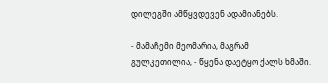დილეგში ამწყვდევენ ადამიანებს.

- მამაჩემი მეომარია, მაგრამ გულკეთილია, - წყენა დაეტყო ქალს ხმაში.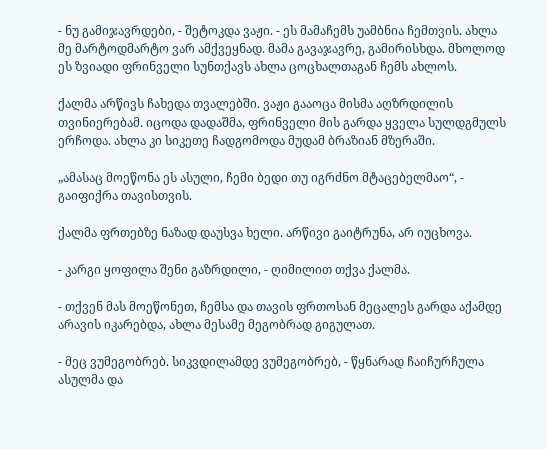- ნუ გამიჯავრდები, - შეტოკდა ვაჟი. - ეს მამაჩემს უამბნია ჩემთვის. ახლა მე მარტოდმარტო ვარ ამქვეყნად. მამა გავაჯავრე, გამირისხდა. მხოლოდ ეს ზვიადი ფრინველი სუნთქავს ახლა ცოცხალთაგან ჩემს ახლოს.

ქალმა არწივს ჩახედა თვალებში. ვაჟი გააოცა მისმა აღზრდილის თვინიერებამ. იცოდა დადაშმა, ფრინველი მის გარდა ყველა სულდგმულს ერჩოდა. ახლა კი სიკეთე ჩადგომოდა მუდამ ბრაზიან მზერაში.

„ამასაც მოეწონა ეს ასული, ჩემი ბედი თუ იგრძნო მტაცებელმაო“, - გაიფიქრა თავისთვის.

ქალმა ფრთებზე ნაზად დაუსვა ხელი. არწივი გაიტრუნა, არ იუცხოვა.

- კარგი ყოფილა შენი გაზრდილი, - ღიმილით თქვა ქალმა.

- თქვენ მას მოეწონეთ, ჩემსა და თავის ფრთოსან მეცალეს გარდა აქამდე არავის იკარებდა, ახლა მესამე მეგობრად გიგულათ.

- მეც ვუმეგობრებ. სიკვდილამდე ვუმეგობრებ, - წყნარად ჩაიჩურჩულა ასულმა და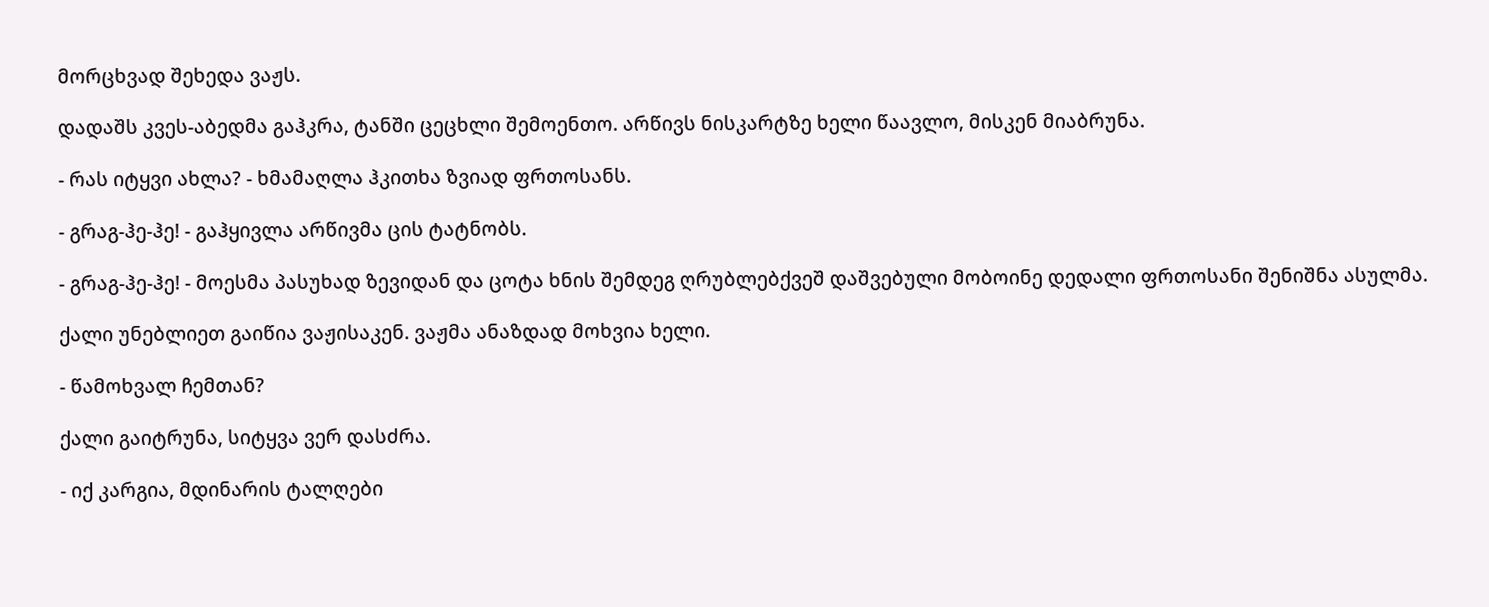მორცხვად შეხედა ვაჟს.

დადაშს კვეს-აბედმა გაჰკრა, ტანში ცეცხლი შემოენთო. არწივს ნისკარტზე ხელი წაავლო, მისკენ მიაბრუნა.

- რას იტყვი ახლა? - ხმამაღლა ჰკითხა ზვიად ფრთოსანს.

- გრაგ-ჰე-ჰე! - გაჰყივლა არწივმა ცის ტატნობს.

- გრაგ-ჰე-ჰე! - მოესმა პასუხად ზევიდან და ცოტა ხნის შემდეგ ღრუბლებქვეშ დაშვებული მობოინე დედალი ფრთოსანი შენიშნა ასულმა.

ქალი უნებლიეთ გაიწია ვაჟისაკენ. ვაჟმა ანაზდად მოხვია ხელი.

- წამოხვალ ჩემთან?

ქალი გაიტრუნა, სიტყვა ვერ დასძრა.

- იქ კარგია, მდინარის ტალღები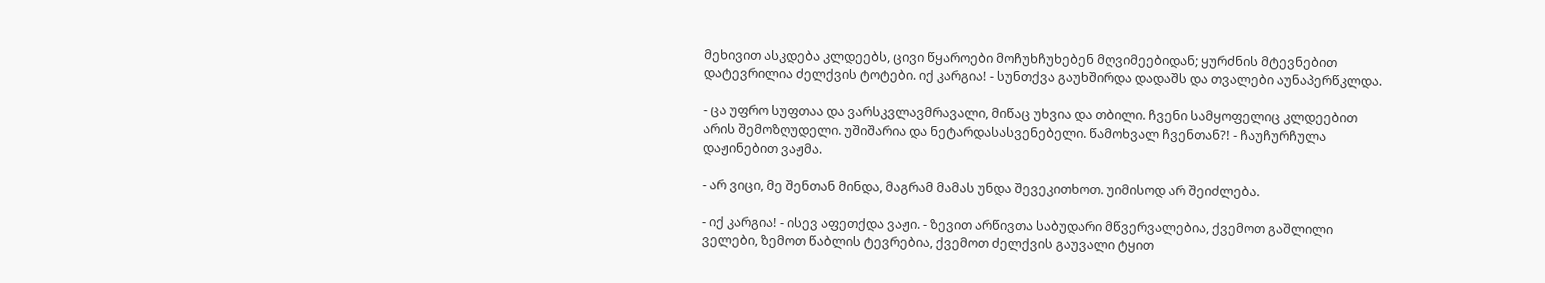მეხივით ასკდება კლდეებს, ცივი წყაროები მოჩუხჩუხებენ მღვიმეებიდან; ყურძნის მტევნებით დატევრილია ძელქვის ტოტები. იქ კარგია! - სუნთქვა გაუხშირდა დადაშს და თვალები აუნაპერწკლდა.

- ცა უფრო სუფთაა და ვარსკვლავმრავალი, მიწაც უხვია და თბილი. ჩვენი სამყოფელიც კლდეებით არის შემოზღუდელი. უშიშარია და ნეტარდასასვენებელი. წამოხვალ ჩვენთან?! - ჩაუჩურჩულა დაჟინებით ვაჟმა.

- არ ვიცი, მე შენთან მინდა, მაგრამ მამას უნდა შევეკითხოთ. უიმისოდ არ შეიძლება.

- იქ კარგია! - ისევ აფეთქდა ვაჟი. - ზევით არწივთა საბუდარი მწვერვალებია, ქვემოთ გაშლილი ველები, ზემოთ წაბლის ტევრებია, ქვემოთ ძელქვის გაუვალი ტყით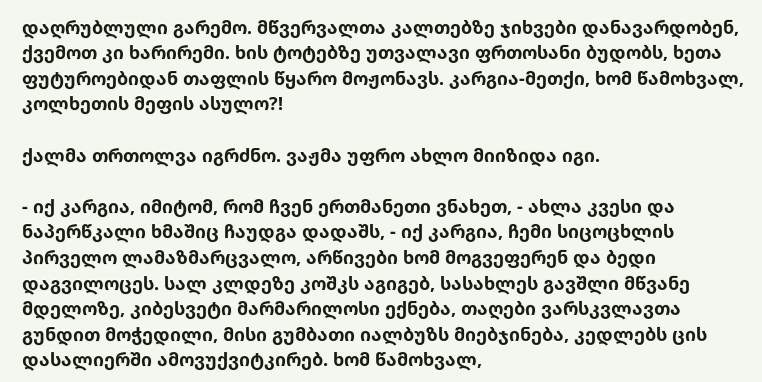დაღრუბლული გარემო. მწვერვალთა კალთებზე ჯიხვები დანავარდობენ, ქვემოთ კი ხარირემი. ხის ტოტებზე უთვალავი ფრთოსანი ბუდობს, ხეთა ფუტუროებიდან თაფლის წყარო მოჟონავს. კარგია-მეთქი, ხომ წამოხვალ, კოლხეთის მეფის ასულო?!

ქალმა თრთოლვა იგრძნო. ვაჟმა უფრო ახლო მიიზიდა იგი.

- იქ კარგია, იმიტომ, რომ ჩვენ ერთმანეთი ვნახეთ, - ახლა კვესი და ნაპერწკალი ხმაშიც ჩაუდგა დადაშს, - იქ კარგია, ჩემი სიცოცხლის პირველო ლამაზმარცვალო, არწივები ხომ მოგვეფერენ და ბედი დაგვილოცეს. სალ კლდეზე კოშკს აგიგებ, სასახლეს გავშლი მწვანე მდელოზე, კიბესვეტი მარმარილოსი ექნება, თაღები ვარსკვლავთა გუნდით მოჭედილი, მისი გუმბათი იალბუზს მიებჯინება, კედლებს ცის დასალიერში ამოვუქვიტკირებ. ხომ წამოხვალ,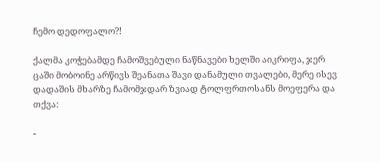ჩემო დედოფალო?!

ქალმა კოჭებამდე ჩამოშვებული ნაწნავები ხელში აიკრიფა, ჯერ ცაში მობოინე არწივს შეანათა შავი დანამული თვალები, მერე ისევ დადაშის მხარზე ჩამომჯდარ ზვიად ტოლფრთოსანს მოეფერა და თქვა:

-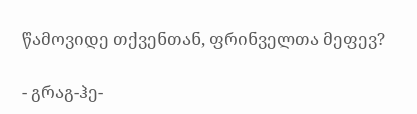წამოვიდე თქვენთან, ფრინველთა მეფევ?

- გრაგ-ჰე-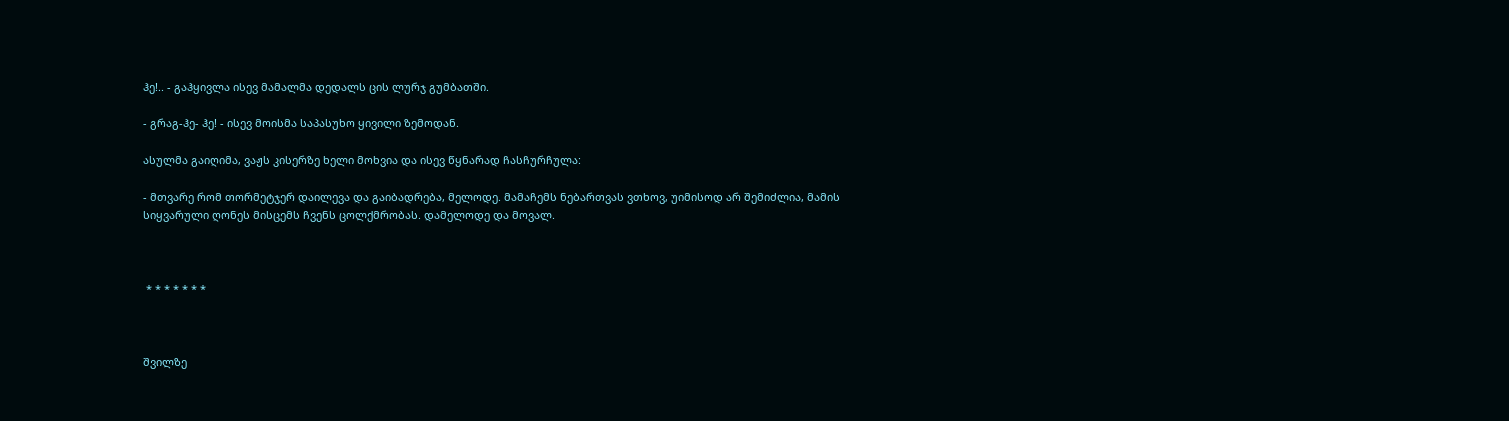ჰე!.. - გაჰყივლა ისევ მამალმა დედალს ცის ლურჯ გუმბათში.

- გრაგ-ჰე- ჰე! - ისევ მოისმა საპასუხო ყივილი ზემოდან.

ასულმა გაიღიმა, ვაჟს კისერზე ხელი მოხვია და ისევ წყნარად ჩასჩურჩულა:

- მთვარე რომ თორმეტჯერ დაილევა და გაიბადრება, მელოდე. მამაჩემს ნებართვას ვთხოვ, უიმისოდ არ შემიძლია, მამის სიყვარული ღონეს მისცემს ჩვენს ცოლქმრობას. დამელოდე და მოვალ.



 * * * * * * *



შვილზე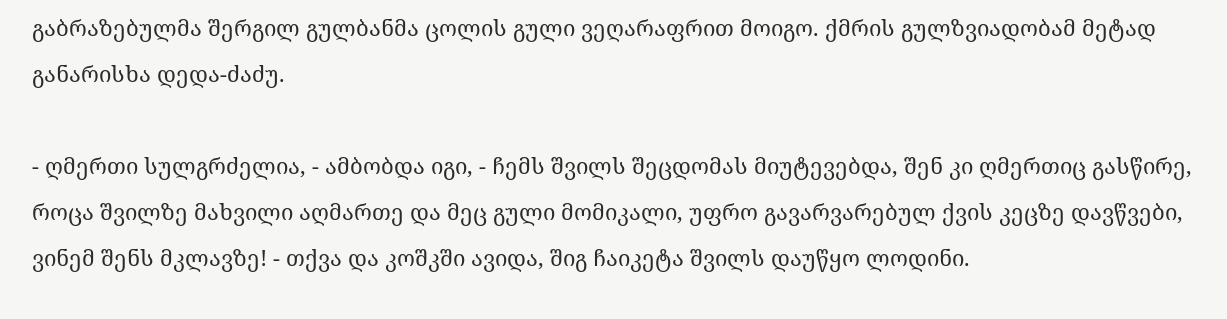გაბრაზებულმა შერგილ გულბანმა ცოლის გული ვეღარაფრით მოიგო. ქმრის გულზვიადობამ მეტად განარისხა დედა-ძაძუ.

- ღმერთი სულგრძელია, - ამბობდა იგი, - ჩემს შვილს შეცდომას მიუტევებდა, შენ კი ღმერთიც გასწირე, როცა შვილზე მახვილი აღმართე და მეც გული მომიკალი, უფრო გავარვარებულ ქვის კეცზე დავწვები, ვინემ შენს მკლავზე! - თქვა და კოშკში ავიდა, შიგ ჩაიკეტა შვილს დაუწყო ლოდინი.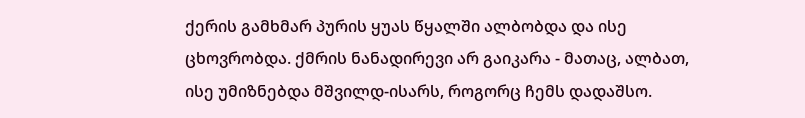ქერის გამხმარ პურის ყუას წყალში ალბობდა და ისე ცხოვრობდა. ქმრის ნანადირევი არ გაიკარა - მათაც, ალბათ, ისე უმიზნებდა მშვილდ-ისარს, როგორც ჩემს დადაშსო.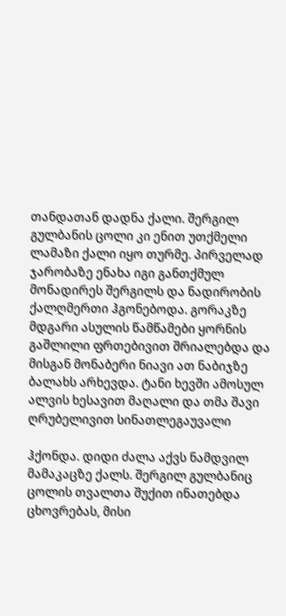თანდათან დადნა ქალი. შერგილ გულბანის ცოლი კი ენით უთქმელი ლამაზი ქალი იყო თურმე. პირველად ჯარობაზე ენახა იგი განთქმულ მონადირეს შერგილს და ნადირობის ქალღმერთი ჰგონებოდა. გორაკზე მდგარი ასულის წამწამები ყორნის გაშლილი ფრთებივით შრიალებდა და მისგან მონაბერი ნიავი ათ ნაბიჯზე ბალახს არხევდა. ტანი ხევში ამოსულ ალვის ხესავით მაღალი და თმა შავი ღრუბელივით სინათლეგაუვალი

ჰქონდა. დიდი ძალა აქვს ნამდვილ მამაკაცზე ქალს. შერგილ გულბანიც ცოლის თვალთა შუქით ინათებდა ცხოვრებას, მისი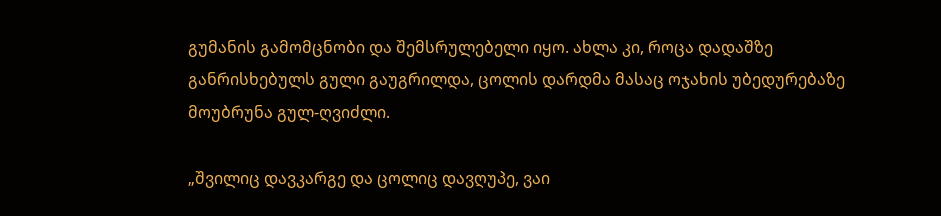გუმანის გამომცნობი და შემსრულებელი იყო. ახლა კი, როცა დადაშზე განრისხებულს გული გაუგრილდა, ცოლის დარდმა მასაც ოჯახის უბედურებაზე მოუბრუნა გულ-ღვიძლი.

„შვილიც დავკარგე და ცოლიც დავღუპე, ვაი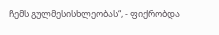ჩემს გულმესისხლეობას“, - ფიქრობდა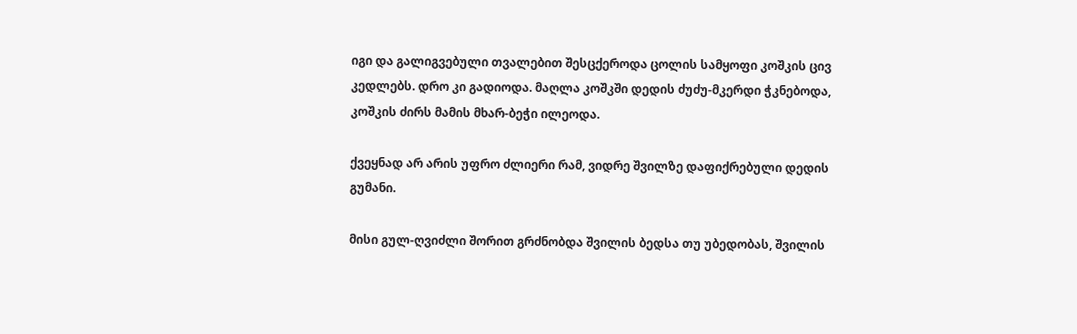იგი და გალიგვებული თვალებით შესცქეროდა ცოლის სამყოფი კოშკის ცივ კედლებს. დრო კი გადიოდა. მაღლა კოშკში დედის ძუძუ-მკერდი ჭკნებოდა, კოშკის ძირს მამის მხარ-ბეჭი ილეოდა.

ქვეყნად არ არის უფრო ძლიერი რამ, ვიდრე შვილზე დაფიქრებული დედის გუმანი.

მისი გულ-ღვიძლი შორით გრძნობდა შვილის ბედსა თუ უბედობას, შვილის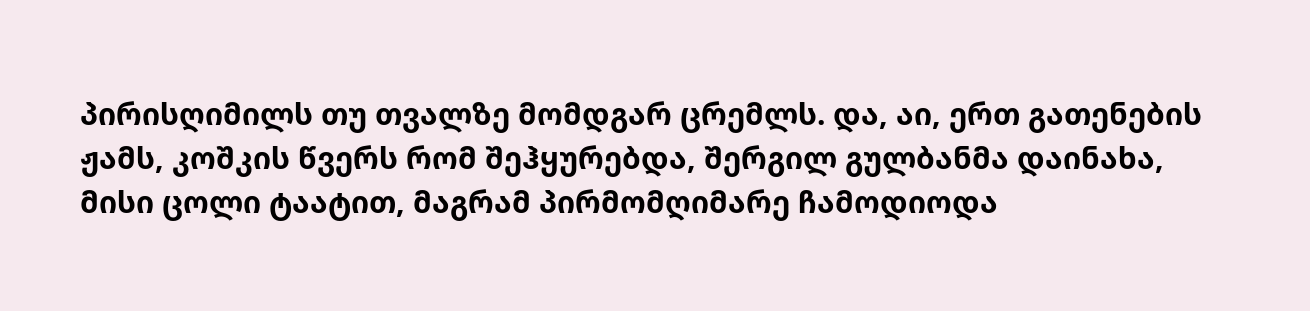პირისღიმილს თუ თვალზე მომდგარ ცრემლს. და, აი, ერთ გათენების ჟამს, კოშკის წვერს რომ შეჰყურებდა, შერგილ გულბანმა დაინახა, მისი ცოლი ტაატით, მაგრამ პირმომღიმარე ჩამოდიოდა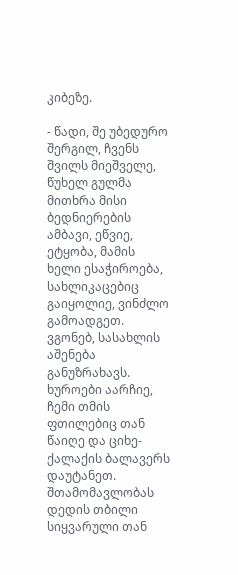კიბეზე.

- წადი, შე უბედურო შერგილ, ჩვენს შვილს მიეშველე, წუხელ გულმა მითხრა მისი ბედნიერების ამბავი, ეწვიე, ეტყობა, მამის ხელი ესაჭიროება, სახლიკაცებიც გაიყოლიე, ვინძლო გამოადგეთ. ვგონებ, სასახლის აშენება განუზრახავს. ხუროები აარჩიე, ჩემი თმის ფთილებიც თან წაიღე და ციხე-ქალაქის ბალავერს დაუტანეთ. შთამომავლობას დედის თბილი სიყვარული თან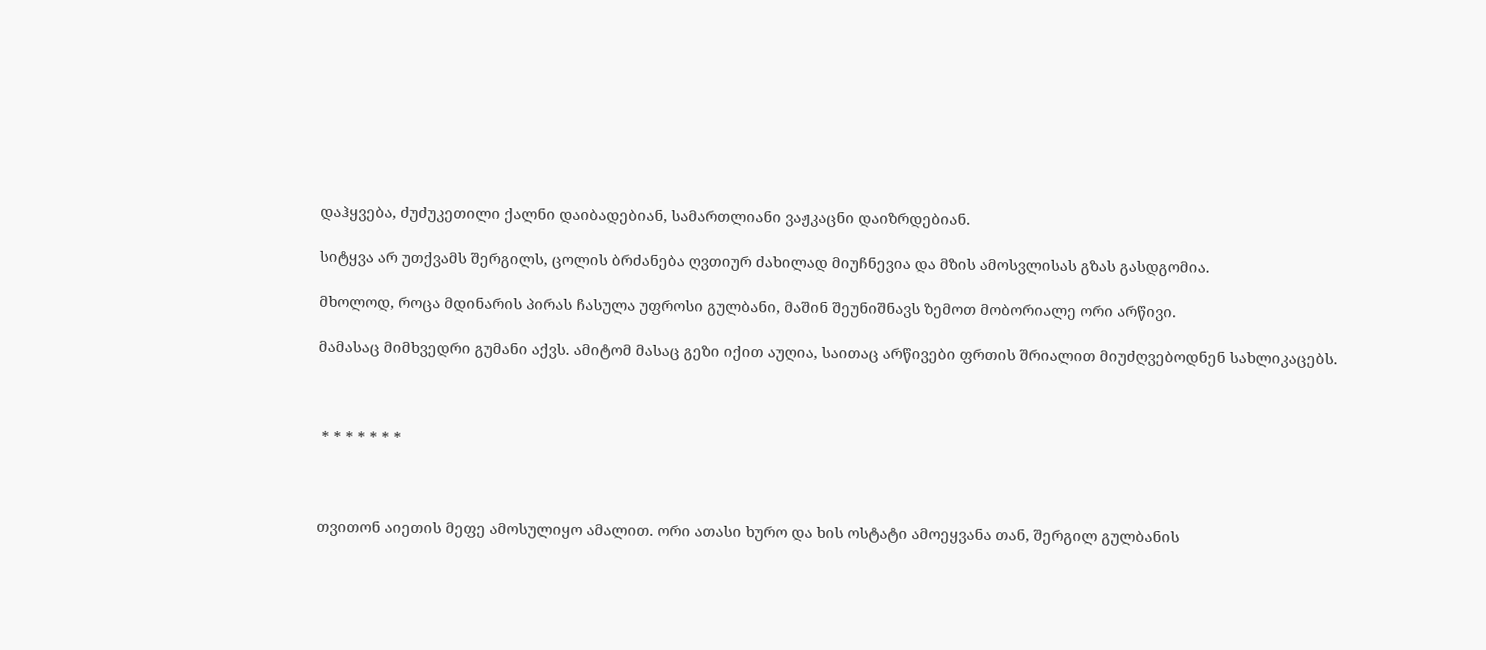დაჰყვება, ძუძუკეთილი ქალნი დაიბადებიან, სამართლიანი ვაჟკაცნი დაიზრდებიან.

სიტყვა არ უთქვამს შერგილს, ცოლის ბრძანება ღვთიურ ძახილად მიუჩნევია და მზის ამოსვლისას გზას გასდგომია.

მხოლოდ, როცა მდინარის პირას ჩასულა უფროსი გულბანი, მაშინ შეუნიშნავს ზემოთ მობორიალე ორი არწივი.

მამასაც მიმხვედრი გუმანი აქვს. ამიტომ მასაც გეზი იქით აუღია, საითაც არწივები ფრთის შრიალით მიუძღვებოდნენ სახლიკაცებს.



 * * * * * * *



თვითონ აიეთის მეფე ამოსულიყო ამალით. ორი ათასი ხურო და ხის ოსტატი ამოეყვანა თან, შერგილ გულბანის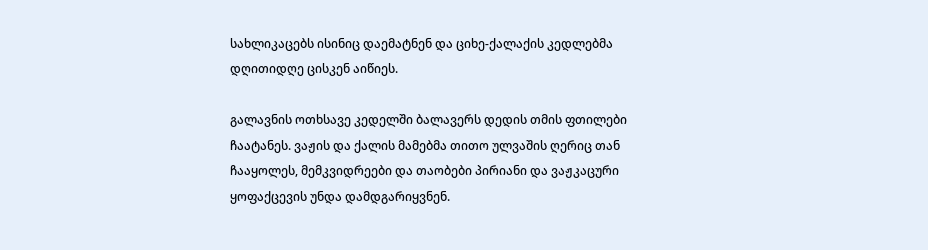სახლიკაცებს ისინიც დაემატნენ და ციხე-ქალაქის კედლებმა დღითიდღე ცისკენ აიწიეს.

გალავნის ოთხსავე კედელში ბალავერს დედის თმის ფთილები ჩაატანეს. ვაჟის და ქალის მამებმა თითო ულვაშის ღერიც თან ჩააყოლეს, მემკვიდრეები და თაობები პირიანი და ვაჟკაცური ყოფაქცევის უნდა დამდგარიყვნენ.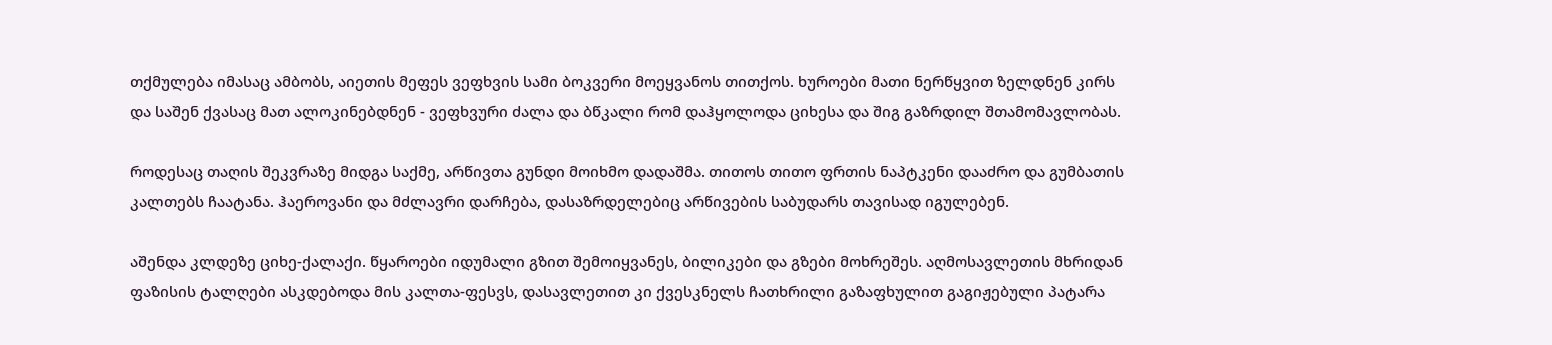თქმულება იმასაც ამბობს, აიეთის მეფეს ვეფხვის სამი ბოკვერი მოეყვანოს თითქოს. ხუროები მათი ნერწყვით ზელდნენ კირს და საშენ ქვასაც მათ ალოკინებდნენ - ვეფხვური ძალა და ბწკალი რომ დაჰყოლოდა ციხესა და შიგ გაზრდილ შთამომავლობას.

როდესაც თაღის შეკვრაზე მიდგა საქმე, არწივთა გუნდი მოიხმო დადაშმა. თითოს თითო ფრთის ნაპტკენი დააძრო და გუმბათის კალთებს ჩაატანა. ჰაეროვანი და მძლავრი დარჩება, დასაზრდელებიც არწივების საბუდარს თავისად იგულებენ.

აშენდა კლდეზე ციხე-ქალაქი. წყაროები იდუმალი გზით შემოიყვანეს, ბილიკები და გზები მოხრეშეს. აღმოსავლეთის მხრიდან ფაზისის ტალღები ასკდებოდა მის კალთა-ფესვს, დასავლეთით კი ქვესკნელს ჩათხრილი გაზაფხულით გაგიჟებული პატარა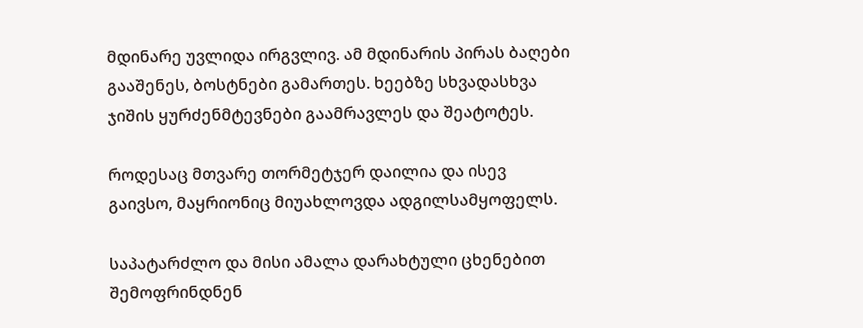მდინარე უვლიდა ირგვლივ. ამ მდინარის პირას ბაღები გააშენეს, ბოსტნები გამართეს. ხეებზე სხვადასხვა ჯიშის ყურძენმტევნები გაამრავლეს და შეატოტეს.

როდესაც მთვარე თორმეტჯერ დაილია და ისევ გაივსო, მაყრიონიც მიუახლოვდა ადგილსამყოფელს.

საპატარძლო და მისი ამალა დარახტული ცხენებით შემოფრინდნენ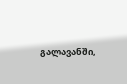გალავანში,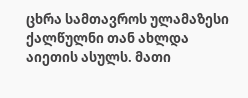ცხრა სამთავროს ულამაზესი ქალწულნი თან ახლდა აიეთის ასულს. მათი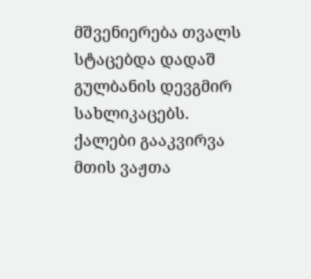მშვენიერება თვალს სტაცებდა დადაშ გულბანის დევგმირ სახლიკაცებს. ქალები გააკვირვა მთის ვაჟთა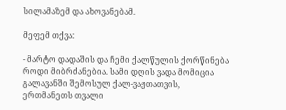სილამაზემ და ახოვანებამ.

მეფემ თქვა:

- მარტო დადაშის და ჩემი ქალწულის ქორწინება როდი მიბრძანებია. სამი დღის ვადა მომიცია გალავანში შემოსულ ქალ-ვაჟთათვის, ერთმანეთს თვალი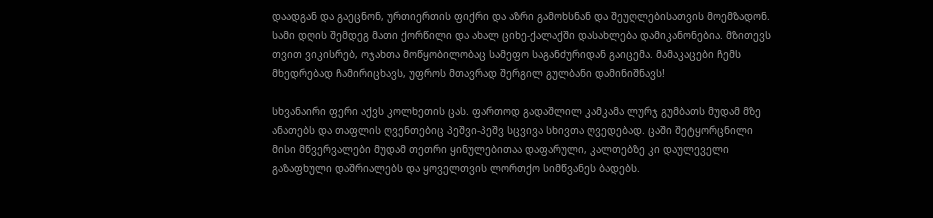დაადგან და გაეცნონ, ურთიერთის ფიქრი და აზრი გამოხსნან და შეუღლებისათვის მოემზადონ. სამი დღის შემდეგ მათი ქორწილი და ახალ ციხე-ქალაქში დასახლება დამიკანონებია. მზითევს თვით ვიკისრებ, ოჯახთა მოწყობილობაც სამეფო საგანძურიდან გაიცემა. მამაკაცები ჩემს მხედრებად ჩამირიცხავს, უფროს მთავრად შერგილ გულბანი დამინიშნავს!

სხვანაირი ფერი აქვს კოლხეთის ცას. ფართოდ გადაშლილ კამკამა ლურჯ გუმბათს მუდამ მზე ანათებს და თაფლის ღვენთებიც პეშვი-პეშვ სცვივა სხივთა ღვედებად. ცაში შეტყორცნილი მისი მწვერვალები მუდამ თეთრი ყინულებითაა დაფარული, კალთებზე კი დაულეველი გაზაფხული დაშრიალებს და ყოველთვის ლორთქო სიმწვანეს ბადებს.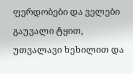ფერდობები და ველები გაუვალი ტყით, უთვალავი ხეხილით და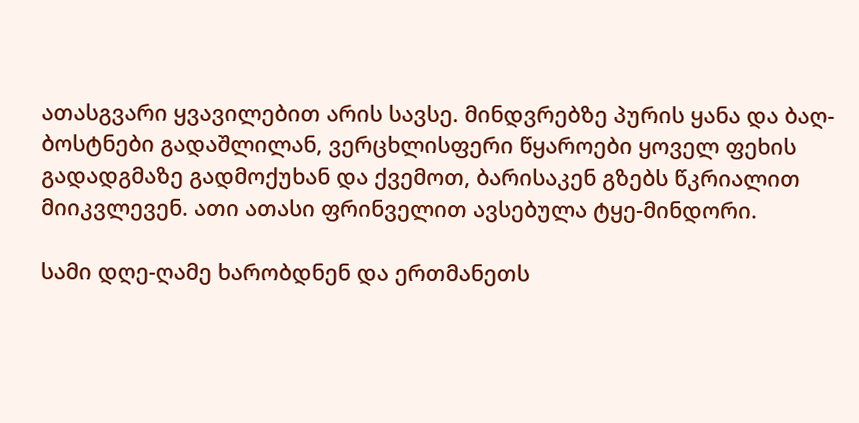ათასგვარი ყვავილებით არის სავსე. მინდვრებზე პურის ყანა და ბაღ-ბოსტნები გადაშლილან, ვერცხლისფერი წყაროები ყოველ ფეხის გადადგმაზე გადმოქუხან და ქვემოთ, ბარისაკენ გზებს წკრიალით მიიკვლევენ. ათი ათასი ფრინველით ავსებულა ტყე-მინდორი.

სამი დღე-ღამე ხარობდნენ და ერთმანეთს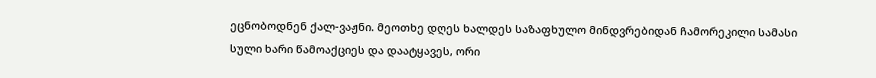ეცნობოდნენ ქალ-ვაჟნი. მეოთხე დღეს ხალდეს საზაფხულო მინდვრებიდან ჩამორეკილი სამასი სული ხარი წამოაქციეს და დაატყავეს, ორი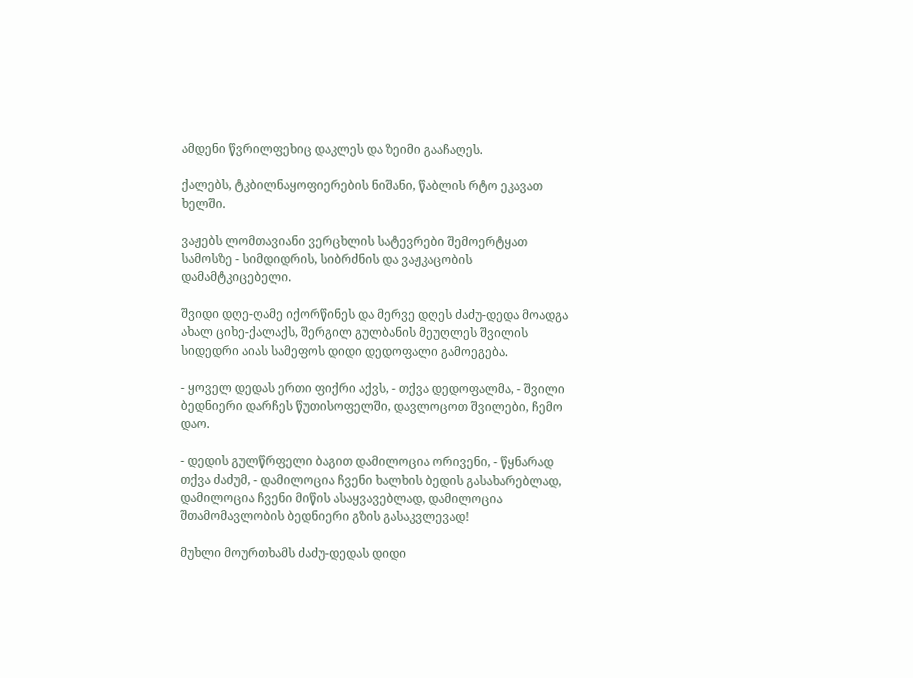ამდენი წვრილფეხიც დაკლეს და ზეიმი გააჩაღეს.

ქალებს, ტკბილნაყოფიერების ნიშანი, წაბლის რტო ეკავათ ხელში.

ვაჟებს ლომთავიანი ვერცხლის სატევრები შემოერტყათ სამოსზე - სიმდიდრის, სიბრძნის და ვაჟკაცობის დამამტკიცებელი.

შვიდი დღე-ღამე იქორწინეს და მერვე დღეს ძაძუ-დედა მოადგა ახალ ციხე-ქალაქს, შერგილ გულბანის მეუღლეს შვილის სიდედრი აიას სამეფოს დიდი დედოფალი გამოეგება.

- ყოველ დედას ერთი ფიქრი აქვს, - თქვა დედოფალმა, - შვილი ბედნიერი დარჩეს წუთისოფელში, დავლოცოთ შვილები, ჩემო დაო.

- დედის გულწრფელი ბაგით დამილოცია ორივენი, - წყნარად თქვა ძაძუმ, - დამილოცია ჩვენი ხალხის ბედის გასახარებლად, დამილოცია ჩვენი მიწის ასაყვავებლად, დამილოცია შთამომავლობის ბედნიერი გზის გასაკვლევად!

მუხლი მოურთხამს ძაძუ-დედას დიდი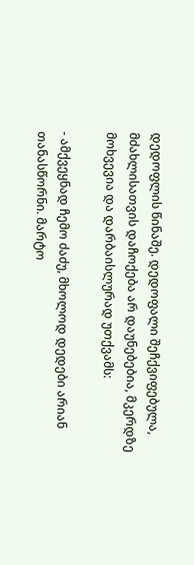დედოფლის წინაშე. დედოფალი შეჩქვიფებულა, მძახლისათვის დაჩოქება არ დაუნებებია, მკერდზე მოხვევია და დარბაისლურად უთქვამს:

- ამქვეყნად ჩემო ძაძუ, მხოლოდ დედები არიან თანასწორნი. მარტო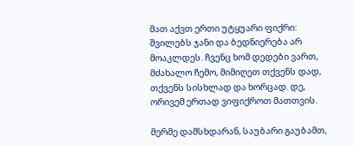მათ აქვთ ერთი უტყუარი ფიქრი: შვილებს ჯანი და ბედნიერება არ მოაკლდეს. ჩვენც ხომ დედები ვართ, მძახალო ჩემო, მიმიღეთ თქვენს დად, თქვენს სისხლად და ხორცად. დე, ორივემ ერთად ვიფიქროთ მათთვის.

მერმე დამსხდარან, საუბარი გაუბამთ,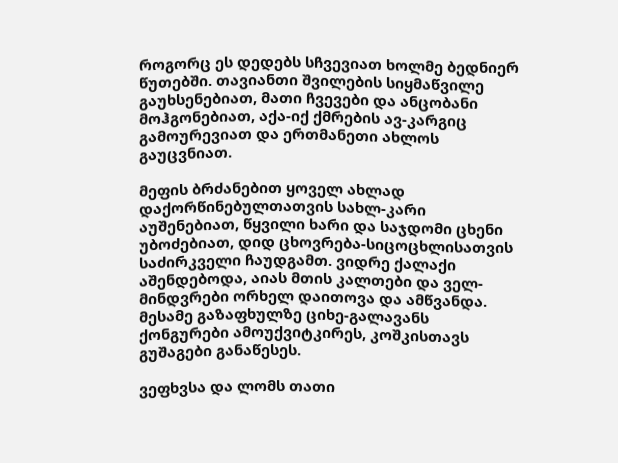როგორც ეს დედებს სჩვევიათ ხოლმე ბედნიერ წუთებში. თავიანთი შვილების სიყმაწვილე გაუხსენებიათ, მათი ჩვევები და ანცობანი მოჰგონებიათ, აქა-იქ ქმრების ავ-კარგიც გამოურევიათ და ერთმანეთი ახლოს გაუცვნიათ.

მეფის ბრძანებით ყოველ ახლად დაქორწინებულთათვის სახლ-კარი აუშენებიათ, წყვილი ხარი და საჯდომი ცხენი უბოძებიათ, დიდ ცხოვრება-სიცოცხლისათვის საძირკველი ჩაუდგამთ. ვიდრე ქალაქი აშენდებოდა, აიას მთის კალთები და ველ-მინდვრები ორხელ დაითოვა და ამწვანდა. მესამე გაზაფხულზე ციხე-გალავანს ქონგურები ამოუქვიტკირეს, კოშკისთავს გუშაგები განაწესეს.

ვეფხვსა და ლომს თათი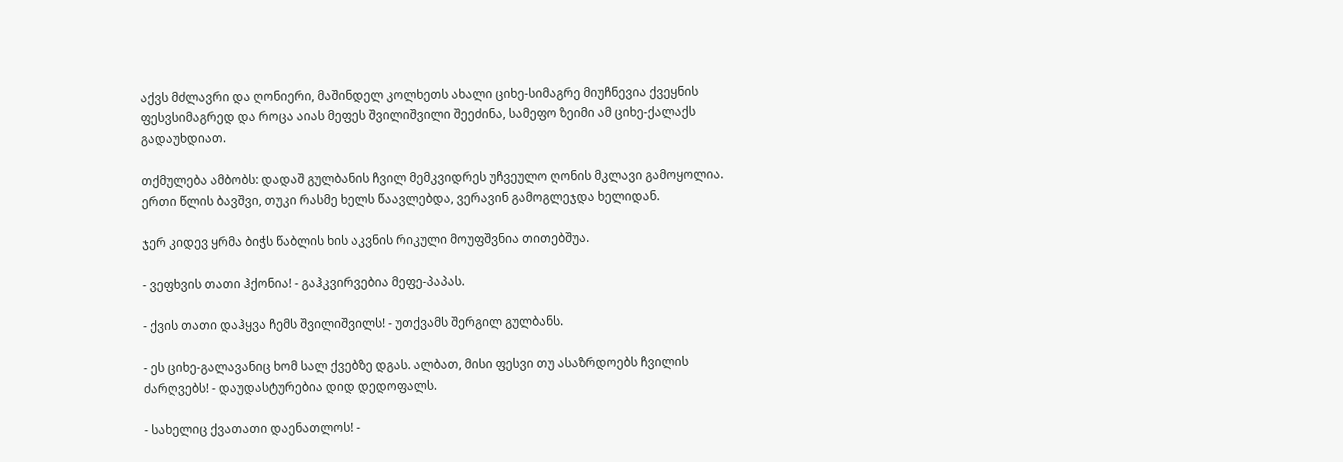აქვს მძლავრი და ღონიერი, მაშინდელ კოლხეთს ახალი ციხე-სიმაგრე მიუჩნევია ქვეყნის ფესვსიმაგრედ და როცა აიას მეფეს შვილიშვილი შეეძინა, სამეფო ზეიმი ამ ციხე-ქალაქს გადაუხდიათ.

თქმულება ამბობს: დადაშ გულბანის ჩვილ მემკვიდრეს უჩვეულო ღონის მკლავი გამოყოლია. ერთი წლის ბავშვი, თუკი რასმე ხელს წაავლებდა, ვერავინ გამოგლეჯდა ხელიდან.

ჯერ კიდევ ყრმა ბიჭს წაბლის ხის აკვნის რიკული მოუფშვნია თითებშუა.

- ვეფხვის თათი ჰქონია! - გაჰკვირვებია მეფე-პაპას.

- ქვის თათი დაჰყვა ჩემს შვილიშვილს! - უთქვამს შერგილ გულბანს.

- ეს ციხე-გალავანიც ხომ სალ ქვებზე დგას. ალბათ, მისი ფესვი თუ ასაზრდოებს ჩვილის ძარღვებს! - დაუდასტურებია დიდ დედოფალს.

- სახელიც ქვათათი დაენათლოს! -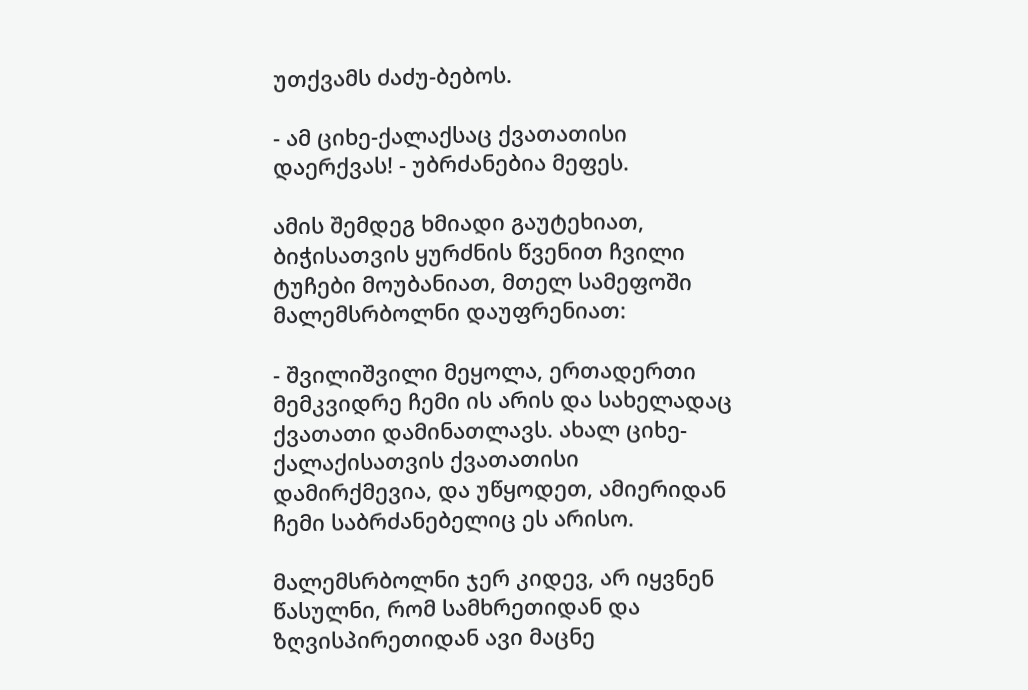უთქვამს ძაძუ-ბებოს.

- ამ ციხე-ქალაქსაც ქვათათისი დაერქვას! - უბრძანებია მეფეს.

ამის შემდეგ ხმიადი გაუტეხიათ, ბიჭისათვის ყურძნის წვენით ჩვილი ტუჩები მოუბანიათ, მთელ სამეფოში მალემსრბოლნი დაუფრენიათ:

- შვილიშვილი მეყოლა, ერთადერთი მემკვიდრე ჩემი ის არის და სახელადაც ქვათათი დამინათლავს. ახალ ციხე-ქალაქისათვის ქვათათისი დამირქმევია, და უწყოდეთ, ამიერიდან ჩემი საბრძანებელიც ეს არისო.

მალემსრბოლნი ჯერ კიდევ, არ იყვნენ წასულნი, რომ სამხრეთიდან და ზღვისპირეთიდან ავი მაცნე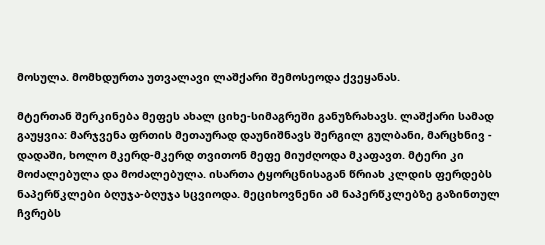მოსულა. მომხდურთა უთვალავი ლაშქარი შემოსეოდა ქვეყანას.

მტერთან შერკინება მეფეს ახალ ციხე-სიმაგრეში განუზრახავს. ლაშქარი სამად გაუყვია: მარჯვენა ფრთის მეთაურად დაუნიშნავს შერგილ გულბანი, მარცხნივ - დადაში, ხოლო მკერდ-მკერდ თვითონ მეფე მიუძღოდა მკაფავთ. მტერი კი მოძალებულა და მოძალებულა. ისართა ტყორცნისაგან წრიახ კლდის ფერდებს ნაპერწკლები ბღუჯა-ბღუჯა სცვიოდა. მეციხოვნენი ამ ნაპერწკლებზე გაზინთულ ჩვრებს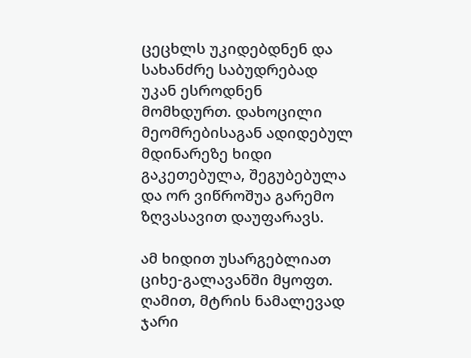ცეცხლს უკიდებდნენ და სახანძრე საბუდრებად უკან ესროდნენ მომხდურთ. დახოცილი მეომრებისაგან ადიდებულ მდინარეზე ხიდი გაკეთებულა, შეგუბებულა და ორ ვიწროშუა გარემო ზღვასავით დაუფარავს.

ამ ხიდით უსარგებლიათ ციხე-გალავანში მყოფთ. ღამით, მტრის ნამალევად ჯარი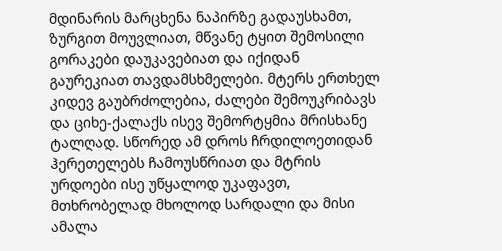მდინარის მარცხენა ნაპირზე გადაუსხამთ, ზურგით მოუვლიათ, მწვანე ტყით შემოსილი გორაკები დაუკავებიათ და იქიდან გაურეკიათ თავდამსხმელები. მტერს ერთხელ კიდევ გაუბრძოლებია, ძალები შემოუკრიბავს და ციხე-ქალაქს ისევ შემორტყმია მრისხანე ტალღად. სწორედ ამ დროს ჩრდილოეთიდან ჰერეთელებს ჩამოუსწრიათ და მტრის ურდოები ისე უწყალოდ უკაფავთ, მთხრობელად მხოლოდ სარდალი და მისი ამალა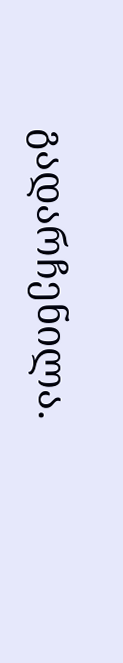გადარჩენილა.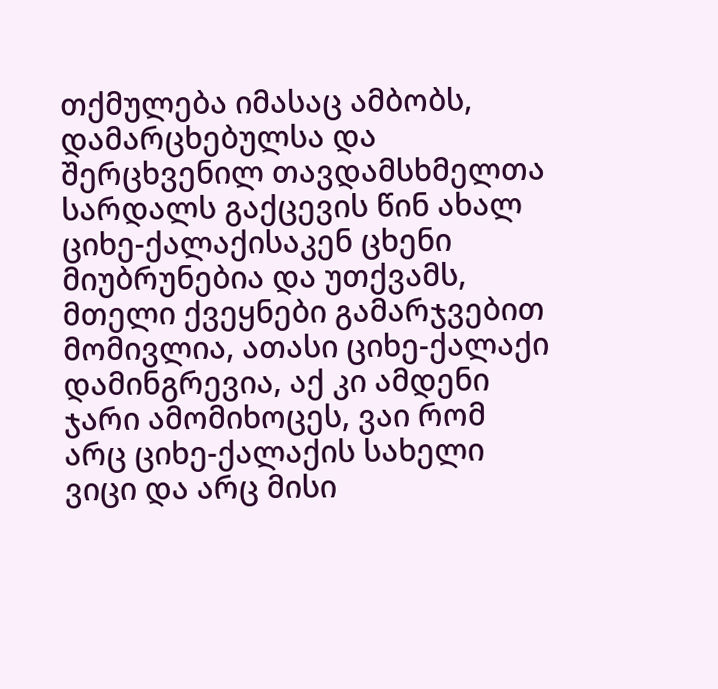თქმულება იმასაც ამბობს, დამარცხებულსა და შერცხვენილ თავდამსხმელთა სარდალს გაქცევის წინ ახალ ციხე-ქალაქისაკენ ცხენი მიუბრუნებია და უთქვამს, მთელი ქვეყნები გამარჯვებით მომივლია, ათასი ციხე-ქალაქი დამინგრევია, აქ კი ამდენი ჯარი ამომიხოცეს, ვაი რომ არც ციხე-ქალაქის სახელი ვიცი და არც მისი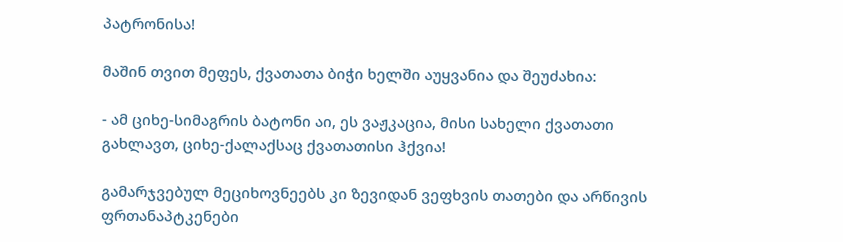პატრონისა!

მაშინ თვით მეფეს, ქვათათა ბიჭი ხელში აუყვანია და შეუძახია:

- ამ ციხე-სიმაგრის ბატონი აი, ეს ვაჟკაცია, მისი სახელი ქვათათი გახლავთ, ციხე-ქალაქსაც ქვათათისი ჰქვია!

გამარჯვებულ მეციხოვნეებს კი ზევიდან ვეფხვის თათები და არწივის ფრთანაპტკენები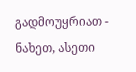გადმოუყრიათ - ნახეთ, ასეთი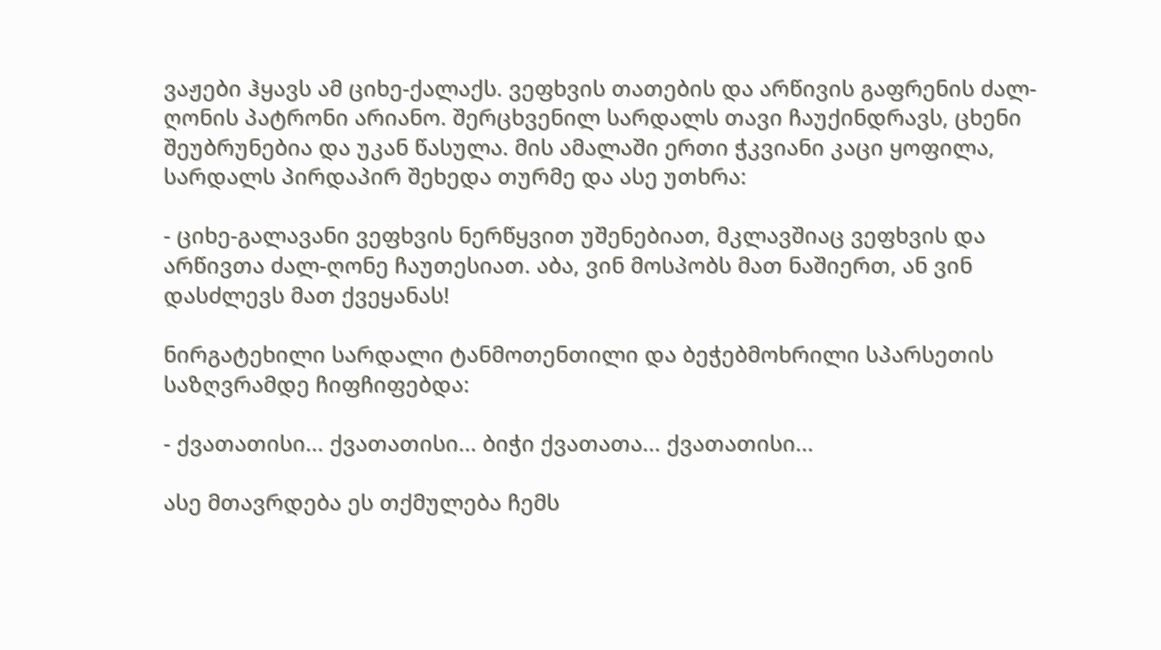ვაჟები ჰყავს ამ ციხე-ქალაქს. ვეფხვის თათების და არწივის გაფრენის ძალ-ღონის პატრონი არიანო. შერცხვენილ სარდალს თავი ჩაუქინდრავს, ცხენი შეუბრუნებია და უკან წასულა. მის ამალაში ერთი ჭკვიანი კაცი ყოფილა, სარდალს პირდაპირ შეხედა თურმე და ასე უთხრა:

- ციხე-გალავანი ვეფხვის ნერწყვით უშენებიათ, მკლავშიაც ვეფხვის და არწივთა ძალ-ღონე ჩაუთესიათ. აბა, ვინ მოსპობს მათ ნაშიერთ, ან ვინ დასძლევს მათ ქვეყანას!

ნირგატეხილი სარდალი ტანმოთენთილი და ბეჭებმოხრილი სპარსეთის საზღვრამდე ჩიფჩიფებდა:

- ქვათათისი... ქვათათისი... ბიჭი ქვათათა... ქვათათისი...

ასე მთავრდება ეს თქმულება ჩემს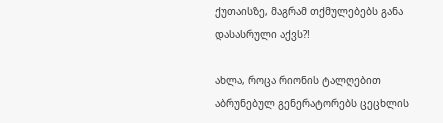ქუთაისზე, მაგრამ თქმულებებს განა დასასრული აქვს?!

ახლა, როცა რიონის ტალღებით აბრუნებულ გენერატორებს ცეცხლის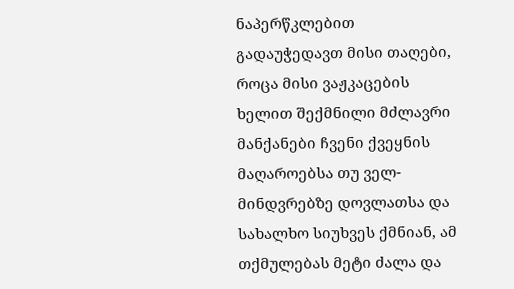ნაპერწკლებით გადაუჭედავთ მისი თაღები, როცა მისი ვაჟკაცების ხელით შექმნილი მძლავრი მანქანები ჩვენი ქვეყნის მაღაროებსა თუ ველ-მინდვრებზე დოვლათსა და სახალხო სიუხვეს ქმნიან, ამ თქმულებას მეტი ძალა და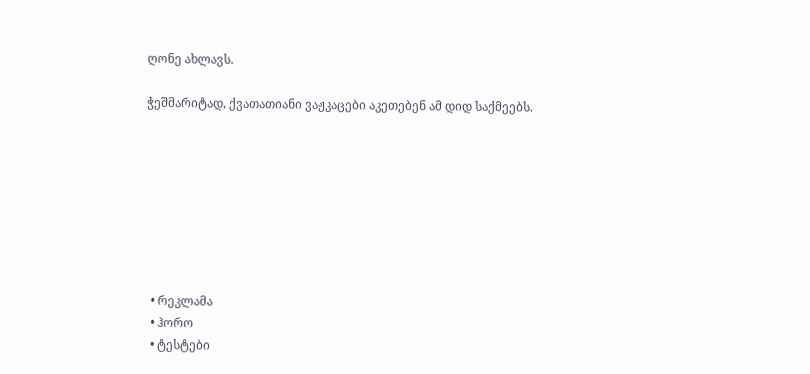ღონე ახლავს.

ჭეშმარიტად, ქვათათიანი ვაჟკაცები აკეთებენ ამ დიდ საქმეებს.








  • რეკლამა
  • ჰორო
  • ტესტები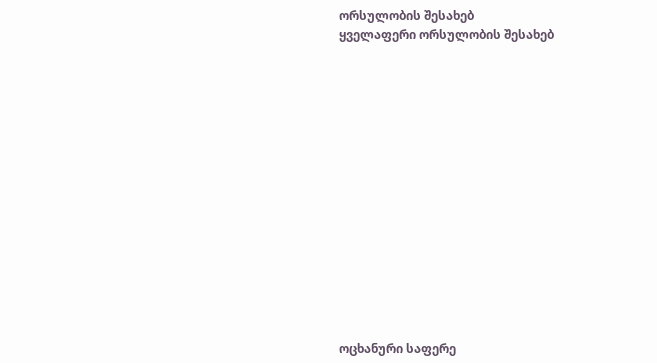ორსულობის შესახებ
ყველაფერი ორსულობის შესახებ















ოცხანური საფერე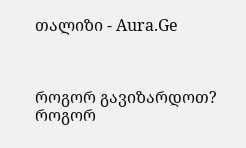თალიზი - Aura.Ge



როგორ გავიზარდოთ?
როგორ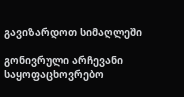გავიზარდოთ სიმაღლეში

გონივრული არჩევანი
საყოფაცხოვრებო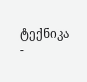ტექნიკა -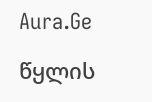Aura.Ge

წყლის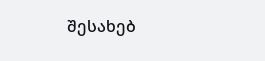შესახებ